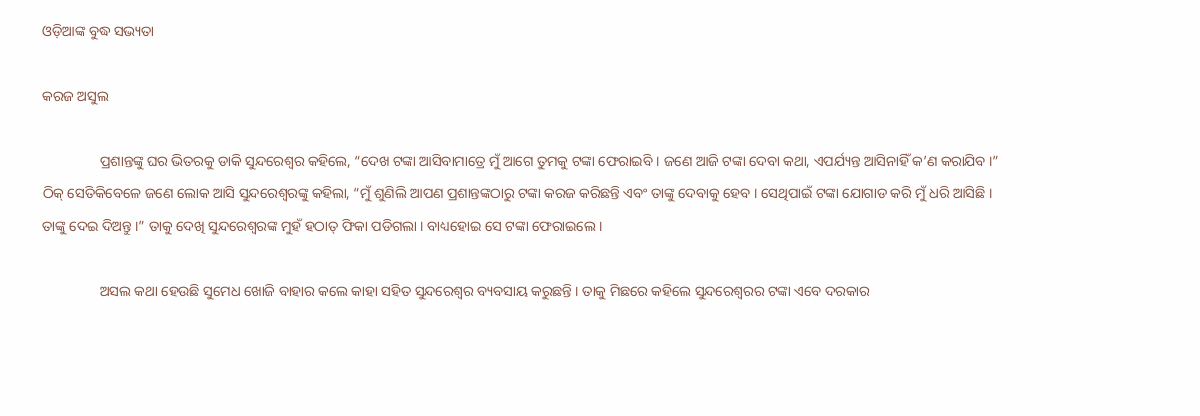ଓଡ଼ିଆଙ୍କ ବୁଦ୍ଧ ସଭ୍ୟତା

କରଜ ଅସୁଲ

                ପ୍ରଶାନ୍ତଙ୍କୁ ଘର ଭିତରକୁ ଡାକି ସୁନ୍ଦରେଶ୍ୱର କହିଲେ, “ଦେଖ ଟଙ୍କା ଆସିବାମାତ୍ରେ ମୁଁ ଆଗେ ତୁମକୁ ଟଙ୍କା ଫେରାଇବି । ଜଣେ ଆଜି ଟଙ୍କା ଦେବା କଥା, ଏପର୍ଯ୍ୟନ୍ତ ଆସିନାହିଁ କ’ଣ କରାଯିବ ।” ଠିକ୍ ସେତିକିବେଳେ ଜଣେ ଲୋକ ଆସି ସୁନ୍ଦରେଶ୍ୱରଙ୍କୁ କହିଲା, “ମୁଁ ଶୁଣିଲି ଆପଣ ପ୍ରଶାନ୍ତଙ୍କଠାରୁ ଟଙ୍କା କରଜ କରିଛନ୍ତି ଏବଂ ତାଙ୍କୁ ଦେବାକୁ ହେବ । ସେଥିପାଇଁ ଟଙ୍କା ଯୋଗାଡ କରି ମୁଁ ଧରି ଆସିଛି । ତାଙ୍କୁ ଦେଇ ଦିଅନ୍ତୁ ।” ତାକୁ ଦେଖି ସୁନ୍ଦରେଶ୍ୱରଙ୍କ ମୁହଁ ହଠାତ୍ ଫିକା ପଡିଗଲା । ବାଧ୍ୟହୋଇ ସେ ଟଙ୍କା ଫେରାଇଲେ ।

                ଅସଲ କଥା ହେଉଛି ସୁମେଧ ଖୋଜି ବାହାର କଲେ କାହା ସହିତ ସୁନ୍ଦରେଶ୍ୱର ବ୍ୟବସାୟ କରୁଛନ୍ତି । ତାକୁ ମିଛରେ କହିଲେ ସୁନ୍ଦରେଶ୍ୱରର ଟଙ୍କା ଏବେ ଦରକାର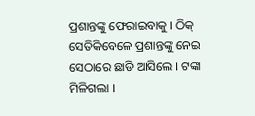ପ୍ରଶାନ୍ତଙ୍କୁ ଫେରାଇବାକୁ । ଠିକ୍ ସେତିକିବେଳେ ପ୍ରଶାନ୍ତଙ୍କୁ ନେଇ ସେଠାରେ ଛାଡି ଆସିଲେ । ଟଙ୍କା ମିଳିଗଲା ।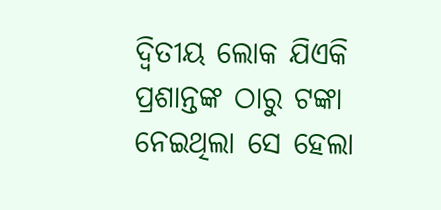ଦ୍ୱିତୀୟ ଲୋକ ଯିଏକି ପ୍ରଶାନ୍ତଙ୍କ ଠାରୁ ଟଙ୍କା ନେଇଥିଲା ସେ ହେଲା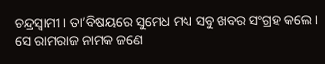ଚନ୍ଦ୍ରସ୍ୱାମୀ । ତା’ବିଷୟରେ ସୁମେଧ ମଧ୍ୟ ସବୁ ଖବର ସଂଗ୍ରହ କଲେ । ସେ ରାମରାଜ ନାମକ ଜଣେ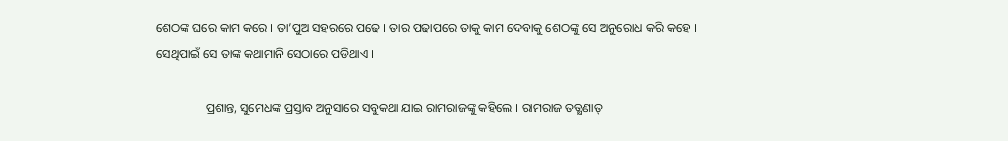ଶେଠଙ୍କ ଘରେ କାମ କରେ । ତା’ପୁଅ ସହରରେ ପଢେ । ତାର ପଢାପରେ ତାକୁ କାମ ଦେବାକୁ ଶେଠଙ୍କୁ ସେ ଅନୁରୋଧ କରି କହେ । ସେଥିପାଇଁ ସେ ତାଙ୍କ କଥାମାନି ସେଠାରେ ପଡିଥାଏ ।

                ପ୍ରଶାନ୍ତ, ସୁମେଧଙ୍କ ପ୍ରସ୍ତାବ ଅନୁସାରେ ସବୁକଥା ଯାଇ ରାମରାଜଙ୍କୁ କହିଲେ । ରାମରାଜ ତତ୍କ୍ଷଣାତ୍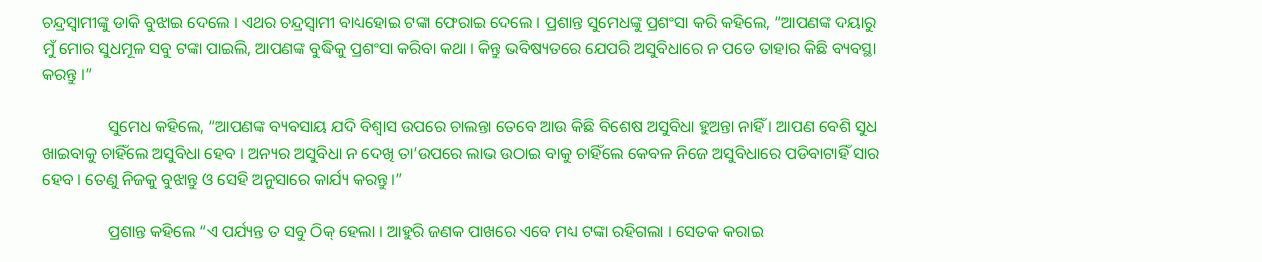ଚନ୍ଦ୍ରସ୍ୱାମୀଙ୍କୁ ଡାକି ବୁଝାଇ ଦେଲେ । ଏଥର ଚନ୍ଦ୍ରସ୍ୱାମୀ ବାଧ୍ୟହୋଇ ଟଙ୍କା ଫେରାଇ ଦେଲେ । ପ୍ରଶାନ୍ତ ସୁମେଧଙ୍କୁ ପ୍ରଶଂସା କରି କହିଲେ, “ଆପଣଙ୍କ ଦୟାରୁ ମୁଁ ମୋର ସୁଧମୂଳ ସବୁ ଟଙ୍କା ପାଇଲି, ଆପଣଙ୍କ ବୁଦ୍ଧିକୁ ପ୍ରଶଂସା କରିବା କଥା । କିନ୍ତୁ ଭବିଷ୍ୟତରେ ଯେପରି ଅସୁବିଧାରେ ନ ପଡେ ତାହାର କିଛି ବ୍ୟବସ୍ଥା କରନ୍ତୁ ।”

                ସୁମେଧ କହିଲେ, “ଆପଣଙ୍କ ବ୍ୟବସାୟ ଯଦି ବିଶ୍ୱାସ ଉପରେ ଚାଲନ୍ତା ତେବେ ଆଉ କିଛି ବିଶେଷ ଅସୁବିଧା ହୁଅନ୍ତା ନାହିଁ । ଆପଣ ବେଶି ସୁଧ ଖାଇବାକୁ ଚାହିଁଲେ ଅସୁବିଧା ହେବ । ଅନ୍ୟର ଅସୁବିଧା ନ ଦେଖି ତା’ଉପରେ ଲାଭ ଉଠାଇ ବାକୁ ଚାହିଁଲେ କେବଳ ନିଜେ ଅସୁବିଧାରେ ପଡିବାଟାହିଁ ସାର ହେବ । ତେଣୁ ନିଜକୁ ବୁଝାନ୍ତୁ ଓ ସେହି ଅନୁସାରେ କାର୍ଯ୍ୟ କରନ୍ତୁ ।”

                ପ୍ରଶାନ୍ତ କହିଲେ “ଏ ପର୍ଯ୍ୟନ୍ତ ତ ସବୁ ଠିକ୍ ହେଲା । ଆହୁରି ଜଣକ ପାଖରେ ଏବେ ମଧ୍ୟ ଟଙ୍କା ରହିଗଲା । ସେତକ କରାଇ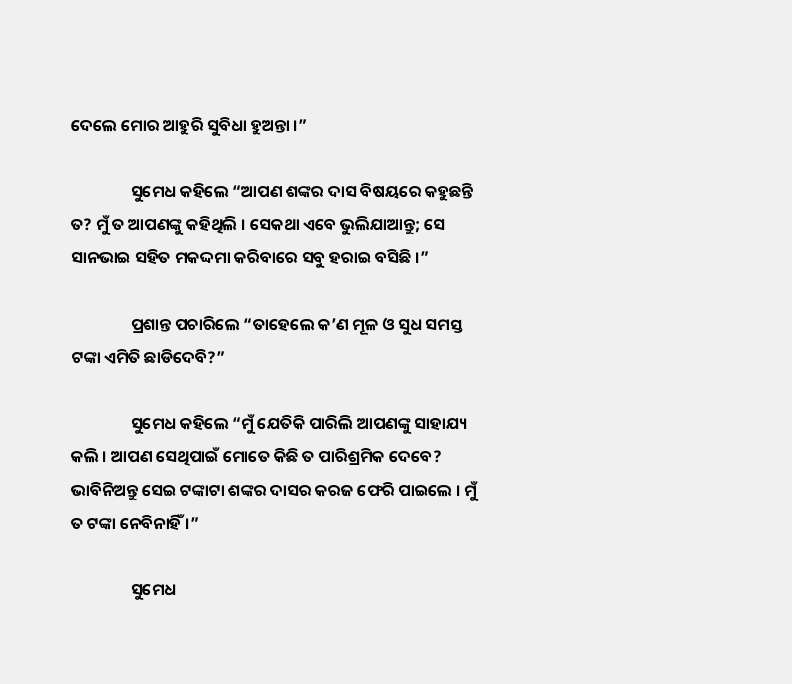ଦେଲେ ମୋର ଆହୁରି ସୁବିଧା ହୁଅନ୍ତା ।”

                ସୁମେଧ କହିଲେ “ଆପଣ ଶଙ୍କର ଦାସ ବିଷୟରେ କହୁଛନ୍ତି ତ? ମୁଁ ତ ଆପଣଙ୍କୁ କହିଥିଲି । ସେକଥା ଏବେ ଭୁଲିଯାଆନ୍ତୁ; ସେ ସାନଭାଇ ସହିତ ମକଦ୍ଦମା କରିବାରେ ସବୁ ହରାଇ ବସିଛି ।”

                ପ୍ରଶାନ୍ତ ପଚାରିଲେ “ତାହେଲେ କ’ଣ ମୂଳ ଓ ସୁଧ ସମସ୍ତ ଟଙ୍କା ଏମିତି ଛାଡିଦେବି?”

                ସୁମେଧ କହିଲେ “ମୁଁ ଯେତିକି ପାରିଲି ଆପଣଙ୍କୁ ସାହାଯ୍ୟ କଲି । ଆପଣ ସେଥିପାଇଁ ମୋତେ କିଛି ତ ପାରିଶ୍ରମିକ ଦେବେ? ଭାବିନିଅନ୍ତୁ ସେଇ ଟଙ୍କାଟା ଶଙ୍କର ଦାସର କରଜ ଫେରି ପାଇଲେ । ମୁଁ ତ ଟଙ୍କା ନେବିନାହିଁ ।”

                ସୁମେଧ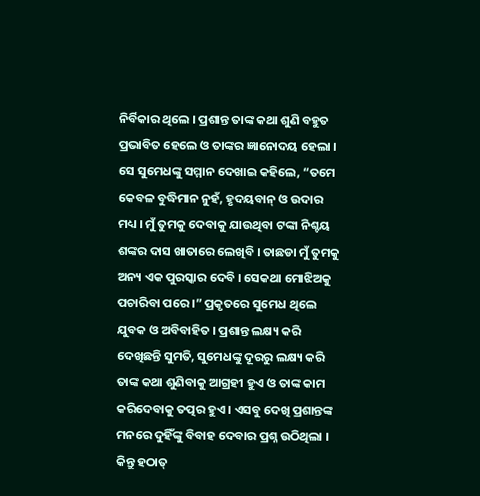ନିର୍ବିକାର ଥିଲେ । ପ୍ରଶାନ୍ତ ତାଙ୍କ କଥା ଶୁଣି ବହୁତ ପ୍ରଭାବିତ ହେଲେ ଓ ତାଙ୍କର ଜ୍ଞାନୋଦୟ ହେଲା । ସେ ସୁମେଧଙ୍କୁ ସମ୍ମାନ ଦେଖାଇ କହିଲେ, “ତମେ କେବଳ ବୁଦ୍ଧିମାନ ନୁହଁ, ହୃଦୟବାନ୍ ଓ ଉଦାର ମଧ୍ୟ । ମୁଁ ତୁମକୁ ଦେବାକୁ ଯାଉଥିବା ଟଙ୍କା ନିଶ୍ଚୟ ଶଙ୍କର ଦାସ ଖାତାରେ ଲେଖିବି । ତାଛଡା ମୁଁ ତୁମକୁ ଅନ୍ୟ ଏକ ପୁରସ୍କାର ଦେବି । ସେକଥା ମୋଝିଅକୁ ପଚାରିବା ପରେ ।” ପ୍ରକୃତରେ ସୁମେଧ ଥିଲେ ଯୁବକ ଓ ଅବିବାହିତ । ପ୍ରଶାନ୍ତ ଲକ୍ଷ୍ୟ କରି ଦେଖିଛନ୍ତି ସୁମତି, ସୁମେଧଙ୍କୁ ଦୂରରୁ ଲକ୍ଷ୍ୟ କରି ତାଙ୍କ କଥା ଶୁଣିବାକୁ ଆଗ୍ରହୀ ହୁଏ ଓ ତାଙ୍କ କାମ କରିଦେବାକୁ ତତ୍ପର ହୁଏ । ଏସବୁ ଦେଖି ପ୍ରଶାନ୍ତଙ୍କ ମନରେ ଦୁହିଁଙ୍କୁ ବିବାହ ଦେବାର ପ୍ରଶ୍ନ ଉଠିଥିଲା । କିନ୍ତୁ ହଠାତ୍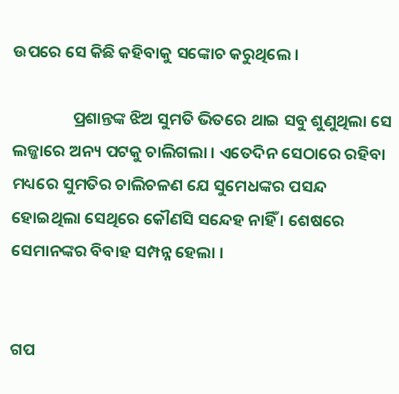ଉପରେ ସେ କିଛି କହିବାକୁ ସଙ୍କୋଚ କରୁଥିଲେ ।

                ପ୍ରଶାନ୍ତଙ୍କ ଝିଅ ସୁମତି ଭିତରେ ଥାଇ ସବୁ ଶୁଣୁଥିଲା ସେ ଲଜ୍ଜାରେ ଅନ୍ୟ ପଟକୁ ଚାଲିଗଲା । ଏତେଦିନ ସେଠାରେ ରହିବା ମଧ୍ୟରେ ସୁମତିର ଚାଲିଚଳଣ ଯେ ସୁମେଧଙ୍କର ପସନ୍ଦ ହୋଇଥିଲା ସେଥିରେ କୌଣସି ସନ୍ଦେହ ନାହିଁ । ଶେଷରେ ସେମାନଙ୍କର ବିବାହ ସମ୍ପନ୍ନ ହେଲା ।


ଗପ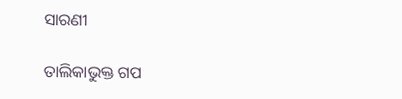ସାରଣୀ

ତାଲିକାଭୁକ୍ତ ଗପ